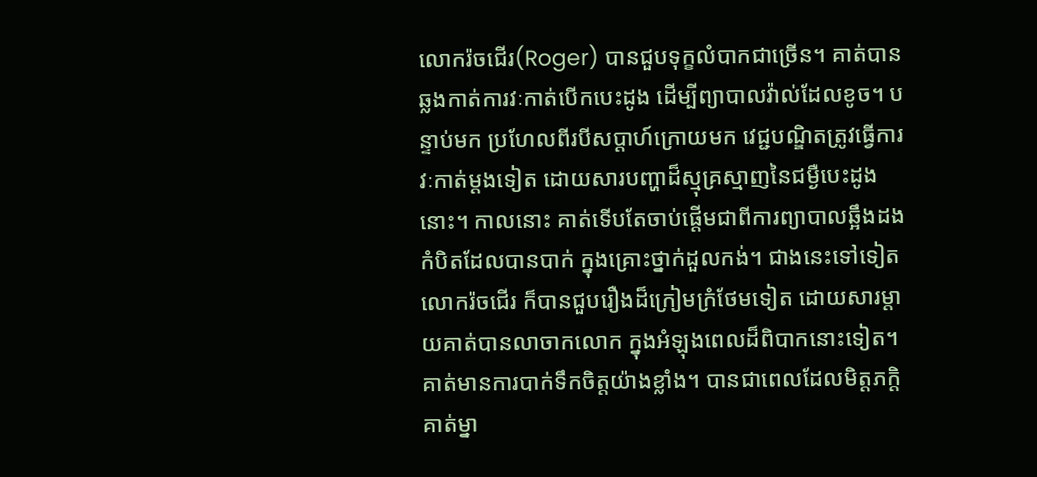លោករ៉ចជើរ(Roger) បានជួបទុក្ខលំបាកជាច្រើន។ គាត់បានឆ្លងកាត់ការវៈកាត់បើកបេះដូង ដើម្បីព្យាបាលវ៉ាល់ដែលខូច។ បន្ទាប់មក ប្រហែលពីរបីសប្តាហ៍ក្រោយមក វេជ្ជបណ្ឌិតត្រូវធ្វើការវៈកាត់ម្តងទៀត ដោយសារបញ្ហាដ៏ស្មុគ្រស្មាញនៃជម្ងឺបេះដូងនោះ។ កាលនោះ គាត់ទើបតែចាប់ផ្តើមជាពីការព្យាបាលឆ្អឹងដងកំបិតដែលបានបាក់ ក្នុងគ្រោះថ្នាក់ដួលកង់។ ជាងនេះទៅទៀត លោករ៉ចជើរ ក៏បានជួបរឿងដ៏ក្រៀមក្រំថែមទៀត ដោយសារម្តាយគាត់បានលាចាកលោក ក្នុងអំឡុងពេលដ៏ពិបាកនោះទៀត។ គាត់មានការបាក់ទឹកចិត្តយ៉ាងខ្លាំង។ បានជាពេលដែលមិត្តភក្តិគាត់ម្នា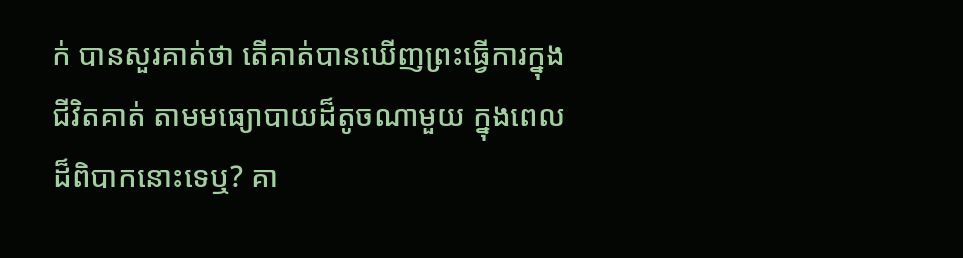ក់ បានសួរគាត់ថា តើគាត់បានឃើញព្រះធ្វើការក្នុងជីវិតគាត់ តាមមធ្យោបាយដ៏តូចណាមួយ ក្នុងពេលដ៏ពិបាកនោះទេឬ? គា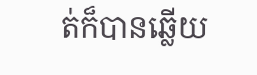ត់ក៏បានឆ្លើយ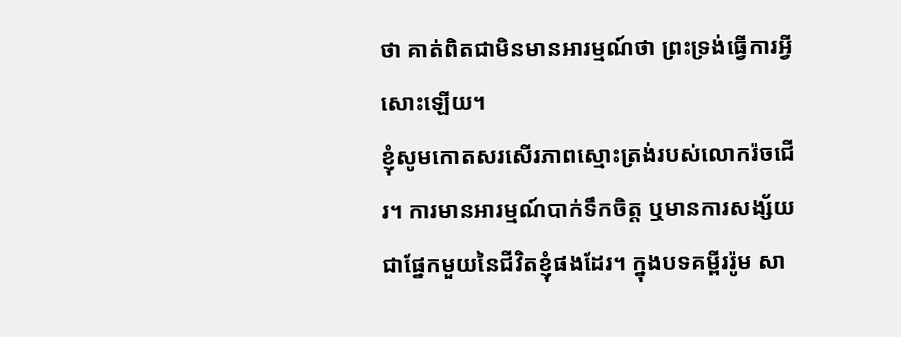ថា គាត់ពិតជាមិនមានអារម្មណ៍ថា ព្រះទ្រង់ធ្វើការអ្វីសោះឡើយ។
ខ្ញុំសូមកោតសរសើរភាពស្មោះត្រង់របស់លោករ៉ចជើរ។ ការមានអារម្មណ៍បាក់ទឹកចិត្ត ឬមានការសង្ស័យ ជាផ្នែកមួយនៃជីវិតខ្ញុំផងដែរ។ ក្នុងបទគម្ពីររ៉ូម សា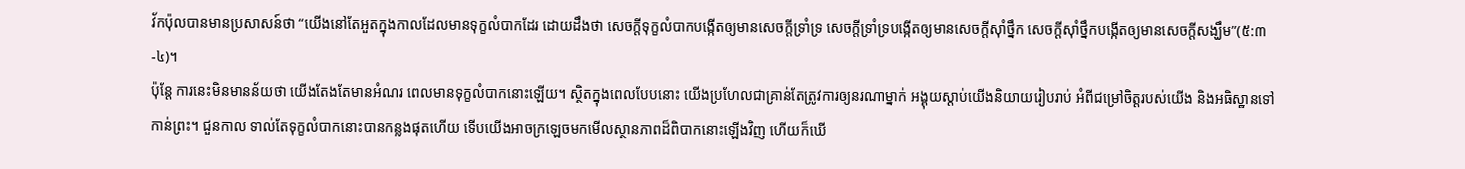វ័កប៉ុលបានមានប្រសាសន៍ថា “យើងនៅតែអួតក្នុងកាលដែលមានទុក្ខលំបាកដែរ ដោយដឹងថា សេចក្តីទុក្ខលំបាកបង្កើតឲ្យមានសេចក្តីទ្រាំទ្រ សេចក្តីទ្រាំទ្របង្កើតឲ្យមានសេចក្តីស៊ាំថ្នឹក សេចក្តីស៊ាំថ្នឹកបង្កើតឲ្យមានសេចក្តីសង្ឃឹម”(៥:៣-៤)។
ប៉ុន្តែ ការនេះមិនមានន័យថា យើងតែងតែមានអំណរ ពេលមានទុក្ខលំបាកនោះឡើយ។ ស្ថិតក្នុងពេលបែបនោះ យើងប្រហែលជាគ្រាន់តែត្រូវការឲ្យនរណាម្នាក់ អង្គុយស្តាប់យើងនិយាយរៀបរាប់ អំពីជម្រៅចិត្តរបស់យើង និងអធិស្ឋានទៅកាន់ព្រះ។ ជួនកាល ទាល់តែទុក្ខលំបាកនោះបានកន្លងផុតហើយ ទើបយើងអាចក្រឡេចមកមើលស្ថានភាពដ៏ពិបាកនោះឡើងវិញ ហើយក៏ឃើ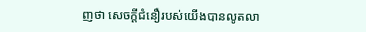ញថា សេចក្តីជំនឿរបស់យើងបានលូតលា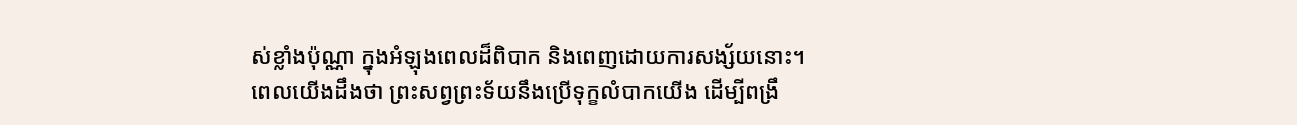ស់ខ្លាំងប៉ុណ្ណា ក្នុងអំឡុងពេលដ៏ពិបាក និងពេញដោយការសង្ស័យនោះ។
ពេលយើងដឹងថា ព្រះសព្វព្រះទ័យនឹងប្រើទុក្ខលំបាកយើង ដើម្បីពង្រឹ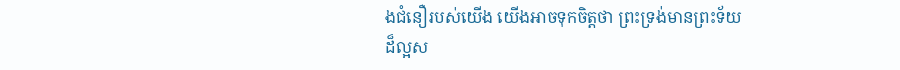ងជំនឿរបស់យើង យើងអាចទុកចិត្តថា ព្រះទ្រង់មានព្រះទ័យដ៏ល្អស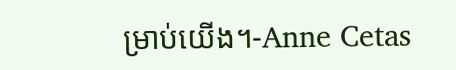ម្រាប់យើង។-Anne Cetas